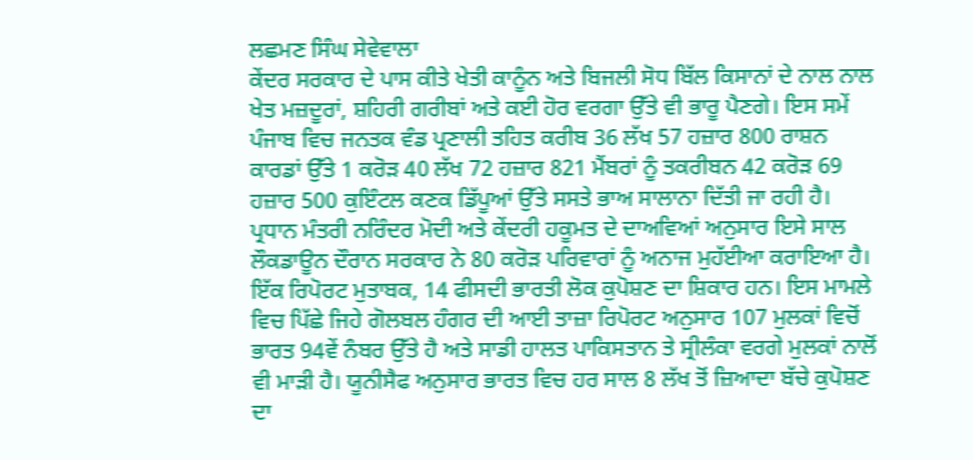ਲਛਮਣ ਸਿੰਘ ਸੇਵੇਵਾਲਾ
ਕੇਂਦਰ ਸਰਕਾਰ ਦੇ ਪਾਸ ਕੀਤੇ ਖੇਤੀ ਕਾਨੂੰਨ ਅਤੇ ਬਿਜਲੀ ਸੋਧ ਬਿੱਲ ਕਿਸਾਨਾਂ ਦੇ ਨਾਲ ਨਾਲ ਖੇਤ ਮਜ਼ਦੂਰਾਂ, ਸ਼ਹਿਰੀ ਗਰੀਬਾਂ ਅਤੇ ਕਈ ਹੋਰ ਵਰਗਾ ਉੱਤੇ ਵੀ ਭਾਰੂ ਪੈਣਗੇ। ਇਸ ਸਮੇਂ ਪੰਜਾਬ ਵਿਚ ਜਨਤਕ ਵੰਡ ਪ੍ਰਣਾਲੀ ਤਹਿਤ ਕਰੀਬ 36 ਲੱਖ 57 ਹਜ਼ਾਰ 800 ਰਾਸ਼ਨ ਕਾਰਡਾਂ ਉੱਤੇ 1 ਕਰੋੜ 40 ਲੱਖ 72 ਹਜ਼ਾਰ 821 ਮੈਂਬਰਾਂ ਨੂੰ ਤਕਰੀਬਨ 42 ਕਰੋੜ 69 ਹਜ਼ਾਰ 500 ਕੁਇੰਟਲ ਕਣਕ ਡਿੱਪੂਆਂ ਉੱਤੇ ਸਸਤੇ ਭਾਅ ਸਾਲਾਨਾ ਦਿੱਤੀ ਜਾ ਰਹੀ ਹੈ। ਪ੍ਰਧਾਨ ਮੰਤਰੀ ਨਰਿੰਦਰ ਮੋਦੀ ਅਤੇ ਕੇਂਦਰੀ ਹਕੂਮਤ ਦੇ ਦਾਅਵਿਆਂ ਅਨੁਸਾਰ ਇਸੇ ਸਾਲ ਲੌਕਡਾਊਨ ਦੌਰਾਨ ਸਰਕਾਰ ਨੇ 80 ਕਰੋੜ ਪਰਿਵਾਰਾਂ ਨੂੰ ਅਨਾਜ ਮੁਹੱਈਆ ਕਰਾਇਆ ਹੈ। ਇੱਕ ਰਿਪੋਰਟ ਮੁਤਾਬਕ, 14 ਫੀਸਦੀ ਭਾਰਤੀ ਲੋਕ ਕੁਪੋਸ਼ਣ ਦਾ ਸ਼ਿਕਾਰ ਹਨ। ਇਸ ਮਾਮਲੇ ਵਿਚ ਪਿੱਛੇ ਜਿਹੇ ਗੋਲਬਲ ਹੰਗਰ ਦੀ ਆਈ ਤਾਜ਼ਾ ਰਿਪੋਰਟ ਅਨੁਸਾਰ 107 ਮੁਲਕਾਂ ਵਿਚੋਂ ਭਾਰਤ 94ਵੇਂ ਨੰਬਰ ਉੱਤੇ ਹੈ ਅਤੇ ਸਾਡੀ ਹਾਲਤ ਪਾਕਿਸਤਾਨ ਤੇ ਸ੍ਰੀਲੰਕਾ ਵਰਗੇ ਮੁਲਕਾਂ ਨਾਲੋਂ ਵੀ ਮਾੜੀ ਹੈ। ਯੂਨੀਸੈਫ ਅਨੁਸਾਰ ਭਾਰਤ ਵਿਚ ਹਰ ਸਾਲ 8 ਲੱਖ ਤੋਂ ਜ਼ਿਆਦਾ ਬੱਚੇ ਕੁਪੋਸ਼ਣ ਦਾ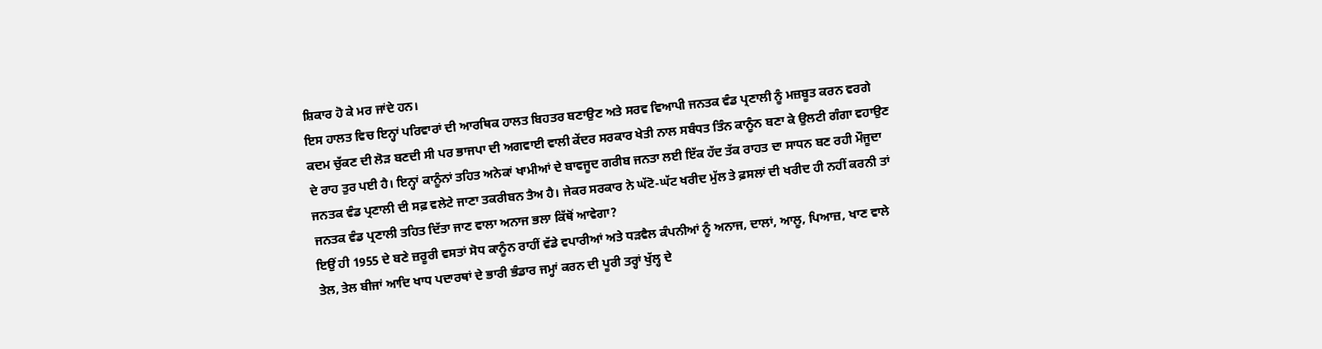ਸ਼ਿਕਾਰ ਹੋ ਕੇ ਮਰ ਜਾਂਦੇ ਹਨ।
ਇਸ ਹਾਲਤ ਵਿਚ ਇਨ੍ਹਾਂ ਪਰਿਵਾਰਾਂ ਦੀ ਆਰਥਿਕ ਹਾਲਤ ਬਿਹਤਰ ਬਣਾਉਣ ਅਤੇ ਸਰਵ ਵਿਆਪੀ ਜਨਤਕ ਵੰਡ ਪ੍ਰਣਾਲੀ ਨੂੰ ਮਜ਼ਬੂਤ ਕਰਨ ਵਰਗੇ ਕਦਮ ਚੁੱਕਣ ਦੀ ਲੋੜ ਬਣਦੀ ਸੀ ਪਰ ਭਾਜਪਾ ਦੀ ਅਗਵਾਈ ਵਾਲੀ ਕੇਂਦਰ ਸਰਕਾਰ ਖੇਤੀ ਨਾਲ ਸਬੰਧਤ ਤਿੰਨ ਕਾਨੂੰਨ ਬਣਾ ਕੇ ਉਲਟੀ ਗੰਗਾ ਵਹਾਉਣ ਦੇ ਰਾਹ ਤੁਰ ਪਈ ਹੈ। ਇਨ੍ਹਾਂ ਕਾਨੂੰਨਾਂ ਤਹਿਤ ਅਨੇਕਾਂ ਖਾਮੀਆਂ ਦੇ ਬਾਵਜੂਦ ਗਰੀਬ ਜਨਤਾ ਲਈ ਇੱਕ ਹੱਦ ਤੱਕ ਰਾਹਤ ਦਾ ਸਾਧਨ ਬਣ ਰਹੀ ਮੌਜੂਦਾ ਜਨਤਕ ਵੰਡ ਪ੍ਰਣਾਲੀ ਦੀ ਸਫ਼ ਵਲੇਟੇ ਜਾਣਾ ਤਕਰੀਬਨ ਤੈਅ ਹੈ। ਜੇਕਰ ਸਰਕਾਰ ਨੇ ਘੱਟੋ-ਘੱਟ ਖਰੀਦ ਮੁੱਲ ਤੇ ਫ਼ਸਲਾਂ ਦੀ ਖਰੀਦ ਹੀ ਨਹੀਂ ਕਰਨੀ ਤਾਂ ਜਨਤਕ ਵੰਡ ਪ੍ਰਣਾਲੀ ਤਹਿਤ ਦਿੱਤਾ ਜਾਣ ਵਾਲਾ ਅਨਾਜ ਭਲਾ ਕਿੱਥੋਂ ਆਵੇਗਾ?
ਇਉਂ ਹੀ 1955 ਦੇ ਬਣੇ ਜ਼ਰੂਰੀ ਵਸਤਾਂ ਸੋਧ ਕਾਨੂੰਨ ਰਾਹੀਂ ਵੱਡੇ ਵਪਾਰੀਆਂ ਅਤੇ ਧੜਵੈਲ ਕੰਪਨੀਆਂ ਨੂੰ ਅਨਾਜ, ਦਾਲਾਂ, ਆਲੂ, ਪਿਆਜ਼, ਖਾਣ ਵਾਲੇ ਤੇਲ, ਤੇਲ ਬੀਜਾਂ ਆਦਿ ਖਾਧ ਪਦਾਰਥਾਂ ਦੇ ਭਾਰੀ ਭੰਡਾਰ ਜਮ੍ਹਾਂ ਕਰਨ ਦੀ ਪੂਰੀ ਤਰ੍ਹਾਂ ਖੁੱਲ੍ਹ ਦੇ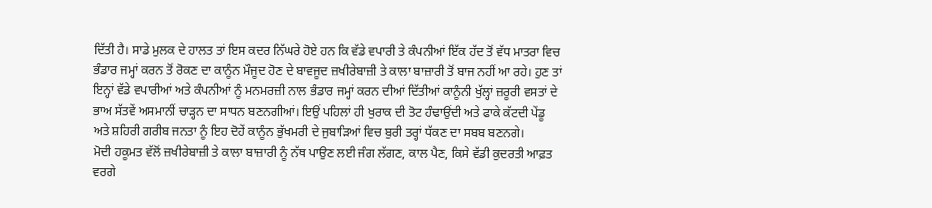ਦਿੱਤੀ ਹੈ। ਸਾਡੇ ਮੁਲਕ ਦੇ ਹਾਲਤ ਤਾਂ ਇਸ ਕਦਰ ਨਿੱਘਰੇ ਹੋਏ ਹਨ ਕਿ ਵੱਡੇ ਵਪਾਰੀ ਤੇ ਕੰਪਨੀਆਂ ਇੱਕ ਹੱਦ ਤੋਂ ਵੱਧ ਮਾਤਰਾ ਵਿਚ ਭੰਡਾਰ ਜਮ੍ਹਾਂ ਕਰਨ ਤੋਂ ਰੋਕਣ ਦਾ ਕਾਨੂੰਨ ਮੌਜੂਦ ਹੋਣ ਦੇ ਬਾਵਜੂਦ ਜ਼ਖੀਰੇਬਾਜ਼ੀ ਤੇ ਕਾਲਾ ਬਾਜ਼ਾਰੀ ਤੋਂ ਬਾਜ ਨਹੀਂ ਆ ਰਹੇ। ਹੁਣ ਤਾਂ ਇਨ੍ਹਾਂ ਵੱਡੇ ਵਪਾਰੀਆਂ ਅਤੇ ਕੰਪਨੀਆਂ ਨੂੰ ਮਨਮਰਜ਼ੀ ਨਾਲ ਭੰਡਾਰ ਜਮ੍ਹਾਂ ਕਰਨ ਦੀਆਂ ਦਿੱਤੀਆਂ ਕਾਨੂੰਨੀ ਖੁੱਲ੍ਹਾਂ ਜ਼ਰੂਰੀ ਵਸਤਾਂ ਦੇ ਭਾਅ ਸੱਤਵੇਂ ਅਸਮਾਨੀਂ ਚਾੜ੍ਹਨ ਦਾ ਸਾਧਨ ਬਣਨਗੀਆਂ। ਇਉਂ ਪਹਿਲਾਂ ਹੀ ਖੁਰਾਕ ਦੀ ਤੋਟ ਹੰਢਾਉਂਦੀ ਅਤੇ ਫਾਕੇ ਕੱਟਦੀ ਪੇਂਡੂ ਅਤੇ ਸ਼ਹਿਰੀ ਗਰੀਬ ਜਨਤਾ ਨੂੰ ਇਹ ਦੋਹੇਂ ਕਾਨੂੰਨ ਭੁੱਖਮਰੀ ਦੇ ਜੁਬਾੜਿਆਂ ਵਿਚ ਬੁਰੀ ਤਰ੍ਹਾਂ ਧੱਕਣ ਦਾ ਸਬਬ ਬਣਨਗੇ।
ਮੋਦੀ ਹਕੂਮਤ ਵੱਲੋਂ ਜ਼ਖੀਰੇਬਾਜ਼ੀ ਤੇ ਕਾਲਾ ਬਾਜ਼ਾਰੀ ਨੂੰ ਨੱਥ ਪਾਉਣ ਲਈ ਜੰਗ ਲੱਗਣ, ਕਾਲ ਪੈਣ, ਕਿਸੇ ਵੱਡੀ ਕੁਦਰਤੀ ਆਫ਼ਤ ਵਰਗੇ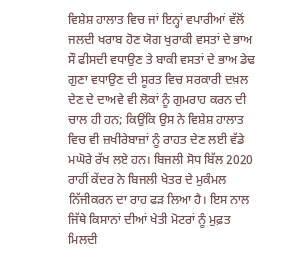ਵਿਸ਼ੇਸ਼ ਹਾਲਾਤ ਵਿਚ ਜਾਂ ਇਨ੍ਹਾਂ ਵਪਾਰੀਆਂ ਵੱਲੋਂ ਜਲਦੀ ਖਰਾਬ ਹੋਣ ਯੋਗ ਖੁਰਾਕੀ ਵਸਤਾਂ ਦੇ ਭਾਅ ਸੌ ਫੀਸਦੀ ਵਧਾਉਣ ਤੇ ਬਾਕੀ ਵਸਤਾਂ ਦੇ ਭਾਅ ਡੇਢ ਗੁਣਾ ਵਧਾਉਣ ਦੀ ਸੂਰਤ ਵਿਚ ਸਰਕਾਰੀ ਦਖ਼ਲ ਦੇਣ ਦੇ ਦਾਅਵੇ ਵੀ ਲੋਕਾਂ ਨੂੰ ਗੁਮਰਾਹ ਕਰਨ ਦੀ ਚਾਲ ਹੀ ਹਨ; ਕਿਉਂਕਿ ਉਸ ਨੇ ਵਿਸ਼ੇਸ਼ ਹਾਲਾਤ ਵਿਚ ਵੀ ਜ਼ਖੀਰੇਬਾਜ਼ਾਂ ਨੂੰ ਰਾਹਤ ਦੇਣ ਲਈ ਵੱਡੇ ਮਘੋਰੇ ਰੱਖ ਲਏ ਹਨ। ਬਿਜਲੀ ਸੋਧ ਬਿੱਲ 2020 ਰਾਹੀਂ ਕੇਂਦਰ ਨੇ ਬਿਜਲੀ ਖੇਤਰ ਦੇ ਮੁਕੰਮਲ ਨਿੱਜੀਕਰਨ ਦਾ ਰਾਹ ਫੜ ਲਿਆ ਹੈ। ਇਸ ਨਾਲ ਜਿੱਥੇ ਕਿਸਾਨਾਂ ਦੀਆਂ ਖੇਤੀ ਮੋਟਰਾਂ ਨੂੰ ਮੁਫ਼ਤ ਮਿਲਦੀ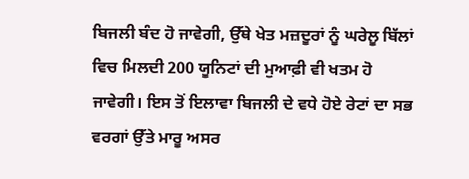ਬਿਜਲੀ ਬੰਦ ਹੋ ਜਾਵੇਗੀ, ਉੱਥੇ ਖੇਤ ਮਜ਼ਦੂਰਾਂ ਨੂੰ ਘਰੇਲੂ ਬਿੱਲਾਂ ਵਿਚ ਮਿਲਦੀ 200 ਯੂਨਿਟਾਂ ਦੀ ਮੁਆਫ਼ੀ ਵੀ ਖਤਮ ਹੋ ਜਾਵੇਗੀ। ਇਸ ਤੋਂ ਇਲਾਵਾ ਬਿਜਲੀ ਦੇ ਵਧੇ ਹੋਏ ਰੇਟਾਂ ਦਾ ਸਭ ਵਰਗਾਂ ਉੱਤੇ ਮਾਰੂ ਅਸਰ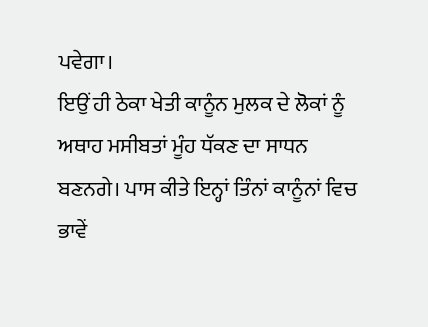ਪਵੇਗਾ।
ਇਉਂ ਹੀ ਠੇਕਾ ਖੇਤੀ ਕਾਨੂੰਨ ਮੁਲਕ ਦੇ ਲੋਕਾਂ ਨੂੰ ਅਥਾਹ ਮਸੀਬਤਾਂ ਮੂੰਹ ਧੱਕਣ ਦਾ ਸਾਧਨ ਬਣਨਗੇ। ਪਾਸ ਕੀਤੇ ਇਨ੍ਹਾਂ ਤਿੰਨਾਂ ਕਾਨੂੰਨਾਂ ਵਿਚ ਭਾਵੇਂ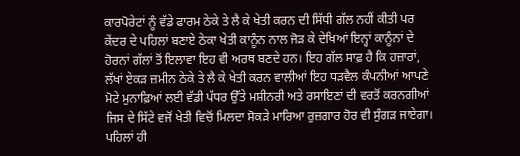ਕਾਰਪੋਰੇਟਾਂ ਨੂੰ ਵੱਡੇ ਫਾਰਮ ਠੇਕੇ ਤੇ ਲੈ ਕੇ ਖੇਤੀ ਕਰਨ ਦੀ ਸਿੱਧੀ ਗੱਲ ਨਹੀਂ ਕੀਤੀ ਪਰ ਕੇਂਦਰ ਦੇ ਪਹਿਲਾਂ ਬਣਾਏ ਠੇਕਾ ਖੇਤੀ ਕਾਨੂੰਨ ਨਾਲ ਜੋੜ ਕੇ ਦੇਖਿਆਂ ਇਨ੍ਹਾਂ ਕਾਨੂੰਨਾਂ ਦੇ ਹੋਰਨਾਂ ਗੱਲਾਂ ਤੋਂ ਇਲਾਵਾ ਇਹ ਵੀ ਅਰਥ ਬਣਦੇ ਹਨ। ਇਹ ਗੱਲ ਸਾਫ਼ ਹੈ ਕਿ ਹਜ਼ਾਰਾਂ, ਲੱਖਾਂ ਏਕੜ ਜ਼ਮੀਨ ਠੇਕੇ ਤੇ ਲੈ ਕੇ ਖੇਤੀ ਕਰਨ ਵਾਲੀਆਂ ਇਹ ਧੜਵੈਲ ਕੰਪਨੀਆਂ ਆਪਣੇ ਮੋਟੇ ਮੁਨਾਫ਼ਿਆਂ ਲਈ ਵੱਡੀ ਪੱਧਰ ਉੱਤੇ ਮਸ਼ੀਨਰੀ ਅਤੇ ਰਸਾਇਣਾਂ ਦੀ ਵਰਤੋਂ ਕਰਨਗੀਆਂ ਜਿਸ ਦੇ ਸਿੱਟੇ ਵਜੋਂ ਖੇਤੀ ਵਿਚੋਂ ਮਿਲਦਾ ਸੋਕੜੇ ਮਾਰਿਆ ਰੁਜ਼ਗਾਰ ਹੋਰ ਵੀ ਸੁੰਗੜ ਜਾਏਗਾ। ਪਹਿਲਾਂ ਹੀ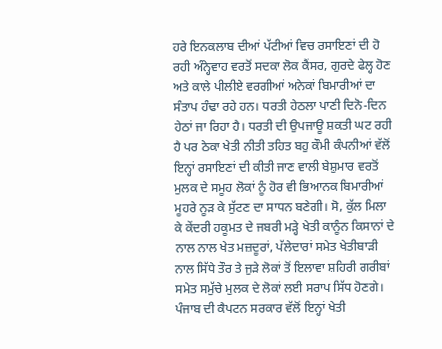ਹਰੇ ਇਨਕਲਾਬ ਦੀਆਂ ਪੱਟੀਆਂ ਵਿਚ ਰਸਾਇਣਾਂ ਦੀ ਹੋ ਰਹੀ ਅੰਨ੍ਹੇਵਾਹ ਵਰਤੋਂ ਸਦਕਾ ਲੋਕ ਕੈਂਸਰ, ਗੁਰਦੇ ਫੇਲ੍ਹ ਹੋਣ ਅਤੇ ਕਾਲੇ ਪੀਲੀਏ ਵਰਗੀਆਂ ਅਨੇਕਾਂ ਬਿਮਾਰੀਆਂ ਦਾ ਸੰਤਾਪ ਹੰਢਾ ਰਹੇ ਹਨ। ਧਰਤੀ ਹੇਠਲਾ ਪਾਣੀ ਦਿਨੋ-ਦਿਨ ਹੇਠਾਂ ਜਾ ਰਿਹਾ ਹੈ। ਧਰਤੀ ਦੀ ਉਪਜਾਊ ਸ਼ਕਤੀ ਘਟ ਰਹੀ ਹੈ ਪਰ ਠੇਕਾ ਖੇਤੀ ਨੀਤੀ ਤਹਿਤ ਬਹੁ ਕੌਮੀ ਕੰਪਨੀਆਂ ਵੱਲੋਂ ਇਨ੍ਹਾਂ ਰਸਾਇਣਾਂ ਦੀ ਕੀਤੀ ਜਾਣ ਵਾਲੀ ਬੇਸ਼ੁਮਾਰ ਵਰਤੋਂ ਮੁਲਕ ਦੇ ਸਮੂਹ ਲੋਕਾਂ ਨੂੰ ਹੋਰ ਵੀ ਭਿਆਨਕ ਬਿਮਾਰੀਆਂ ਮੂਹਰੇ ਨੂੜ ਕੇ ਸੁੱਟਣ ਦਾ ਸਾਧਨ ਬਣੇਗੀ। ਸੋ, ਕੁੱਲ ਮਿਲਾ ਕੇ ਕੇਂਦਰੀ ਹਕੂਮਤ ਦੇ ਜਬਰੀ ਮੜ੍ਹੇ ਖੇਤੀ ਕਾਨੂੰਨ ਕਿਸਾਨਾਂ ਦੇ ਨਾਲ ਨਾਲ ਖੇਤ ਮਜ਼ਦੂਰਾਂ, ਪੱਲੇਦਾਰਾਂ ਸਮੇਤ ਖੇਤੀਬਾੜੀ ਨਾਲ ਸਿੱਧੇ ਤੌਰ ਤੇ ਜੁੜੇ ਲੋਕਾਂ ਤੋਂ ਇਲਾਵਾ ਸ਼ਹਿਰੀ ਗਰੀਬਾਂ ਸਮੇਤ ਸਮੁੱਚੇ ਮੁਲਕ ਦੇ ਲੋਕਾਂ ਲਈ ਸਰਾਪ ਸਿੱਧ ਹੋਣਗੇ।
ਪੰਜਾਬ ਦੀ ਕੈਪਟਨ ਸਰਕਾਰ ਵੱਲੋਂ ਇਨ੍ਹਾਂ ਖੇਤੀ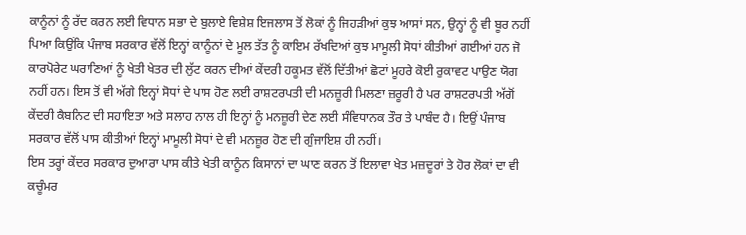ਕਾਨੂੰਨਾਂ ਨੂੰ ਰੱਦ ਕਰਨ ਲਈ ਵਿਧਾਨ ਸਭਾ ਦੇ ਬੁਲਾਏ ਵਿਸ਼ੇਸ਼ ਇਜਲਾਸ ਤੋਂ ਲੋਕਾਂ ਨੂੰ ਜਿਹੜੀਆਂ ਕੁਝ ਆਸਾਂ ਸਨ, ਉਨ੍ਹਾਂ ਨੂੰ ਵੀ ਬੂਰ ਨਹੀਂ ਪਿਆ ਕਿਉਂਕਿ ਪੰਜਾਬ ਸਰਕਾਰ ਵੱਲੋਂ ਇਨ੍ਹਾਂ ਕਾਨੂੰਨਾਂ ਦੇ ਮੂਲ ਤੱਤ ਨੂੰ ਕਾਇਮ ਰੱਖਦਿਆਂ ਕੁਝ ਮਾਮੂਲੀ ਸੋਧਾਂ ਕੀਤੀਆਂ ਗਈਆਂ ਹਨ ਜੋ ਕਾਰਪੋਰੇਟ ਘਰਾਣਿਆਂ ਨੂੰ ਖੇਤੀ ਖੇਤਰ ਦੀ ਲੁੱਟ ਕਰਨ ਦੀਆਂ ਕੇਂਦਰੀ ਹਕੂਮਤ ਵੱਲੋਂ ਦਿੱਤੀਆਂ ਛੋਟਾਂ ਮੂਹਰੇ ਕੋਈ ਰੁਕਾਵਟ ਪਾਉਣ ਯੋਗ ਨਹੀਂ ਹਨ। ਇਸ ਤੋਂ ਵੀ ਅੱਗੇ ਇਨ੍ਹਾਂ ਸੋਧਾਂ ਦੇ ਪਾਸ ਹੋਣ ਲਈ ਰਾਸ਼ਟਰਪਤੀ ਦੀ ਮਨਜ਼ੂਰੀ ਮਿਲਣਾ ਜ਼ਰੂਰੀ ਹੈ ਪਰ ਰਾਸ਼ਟਰਪਤੀ ਅੱਗੋਂ ਕੇਂਦਰੀ ਕੈਬਨਿਟ ਦੀ ਸਹਾਇਤਾ ਅਤੇ ਸਲਾਹ ਨਾਲ ਹੀ ਇਨ੍ਹਾਂ ਨੂੰ ਮਨਜ਼ੂਰੀ ਦੇਣ ਲਈ ਸੰਵਿਧਾਨਕ ਤੌਰ ਤੇ ਪਾਬੰਦ ਹੈ। ਇਉਂ ਪੰਜਾਬ ਸਰਕਾਰ ਵੱਲੋਂ ਪਾਸ ਕੀਤੀਆਂ ਇਨ੍ਹਾਂ ਮਾਮੂਲੀ ਸੋਧਾਂ ਦੇ ਵੀ ਮਨਜ਼ੂਰ ਹੋਣ ਦੀ ਗੁੰਜਾਇਸ਼ ਹੀ ਨਹੀਂ।
ਇਸ ਤਰ੍ਹਾਂ ਕੇਂਦਰ ਸਰਕਾਰ ਦੁਆਰਾ ਪਾਸ ਕੀਤੇ ਖੇਤੀ ਕਾਨੂੰਨ ਕਿਸਾਨਾਂ ਦਾ ਘਾਣ ਕਰਨ ਤੋਂ ਇਲਾਵਾ ਖੇਤ ਮਜ਼ਦੂਰਾਂ ਤੇ ਹੋਰ ਲੋਕਾਂ ਦਾ ਵੀ ਕਚੂੰਮਰ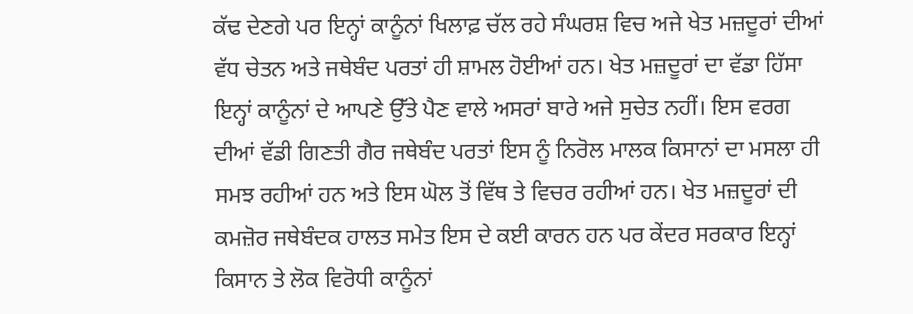ਕੱਢ ਦੇਣਗੇ ਪਰ ਇਨ੍ਹਾਂ ਕਾਨੂੰਨਾਂ ਖਿਲਾਫ਼ ਚੱਲ ਰਹੇ ਸੰਘਰਸ਼ ਵਿਚ ਅਜੇ ਖੇਤ ਮਜ਼ਦੂਰਾਂ ਦੀਆਂ ਵੱਧ ਚੇਤਨ ਅਤੇ ਜਥੇਬੰਦ ਪਰਤਾਂ ਹੀ ਸ਼ਾਮਲ ਹੋਈਆਂ ਹਨ। ਖੇਤ ਮਜ਼ਦੂਰਾਂ ਦਾ ਵੱਡਾ ਹਿੱਸਾ ਇਨ੍ਹਾਂ ਕਾਨੂੰਨਾਂ ਦੇ ਆਪਣੇ ਉੱਤੇ ਪੈਣ ਵਾਲੇ ਅਸਰਾਂ ਬਾਰੇ ਅਜੇ ਸੁਚੇਤ ਨਹੀਂ। ਇਸ ਵਰਗ ਦੀਆਂ ਵੱਡੀ ਗਿਣਤੀ ਗੈਰ ਜਥੇਬੰਦ ਪਰਤਾਂ ਇਸ ਨੂੰ ਨਿਰੋਲ ਮਾਲਕ ਕਿਸਾਨਾਂ ਦਾ ਮਸਲਾ ਹੀ ਸਮਝ ਰਹੀਆਂ ਹਨ ਅਤੇ ਇਸ ਘੋਲ ਤੋਂ ਵਿੱਥ ਤੇ ਵਿਚਰ ਰਹੀਆਂ ਹਨ। ਖੇਤ ਮਜ਼ਦੂਰਾਂ ਦੀ ਕਮਜ਼ੋਰ ਜਥੇਬੰਦਕ ਹਾਲਤ ਸਮੇਤ ਇਸ ਦੇ ਕਈ ਕਾਰਨ ਹਨ ਪਰ ਕੇਂਦਰ ਸਰਕਾਰ ਇਨ੍ਹਾਂ ਕਿਸਾਨ ਤੇ ਲੋਕ ਵਿਰੋਧੀ ਕਾਨੂੰਨਾਂ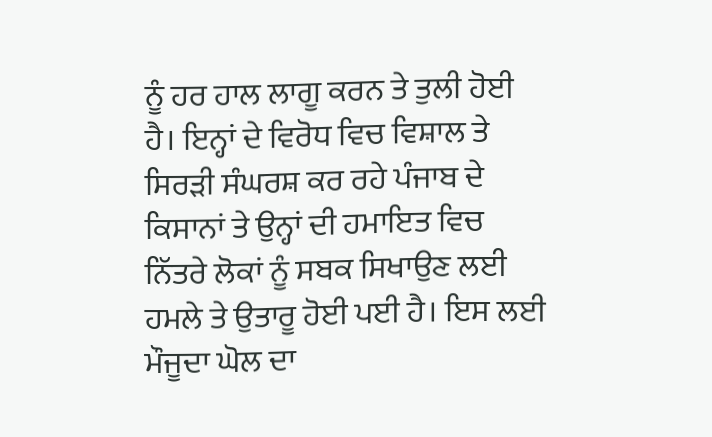ਨੂੰ ਹਰ ਹਾਲ ਲਾਗੂ ਕਰਨ ਤੇ ਤੁਲੀ ਹੋਈ ਹੈ। ਇਨ੍ਹਾਂ ਦੇ ਵਿਰੋਧ ਵਿਚ ਵਿਸ਼ਾਲ ਤੇ ਸਿਰੜੀ ਸੰਘਰਸ਼ ਕਰ ਰਹੇ ਪੰਜਾਬ ਦੇ ਕਿਸਾਨਾਂ ਤੇ ਉਨ੍ਹਾਂ ਦੀ ਹਮਾਇਤ ਵਿਚ ਨਿੱਤਰੇ ਲੋਕਾਂ ਨੂੰ ਸਬਕ ਸਿਖਾਉਣ ਲਈ ਹਮਲੇ ਤੇ ਉਤਾਰੂ ਹੋਈ ਪਈ ਹੈ। ਇਸ ਲਈ ਮੌਜੂਦਾ ਘੋਲ ਦਾ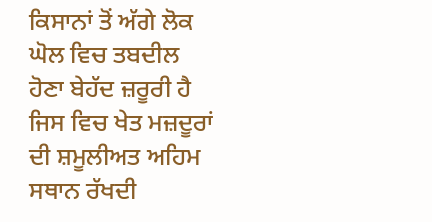ਕਿਸਾਨਾਂ ਤੋਂ ਅੱਗੇ ਲੋਕ ਘੋਲ ਵਿਚ ਤਬਦੀਲ ਹੋਣਾ ਬੇਹੱਦ ਜ਼ਰੂਰੀ ਹੈ ਜਿਸ ਵਿਚ ਖੇਤ ਮਜ਼ਦੂਰਾਂ ਦੀ ਸ਼ਮੂਲੀਅਤ ਅਹਿਮ ਸਥਾਨ ਰੱਖਦੀ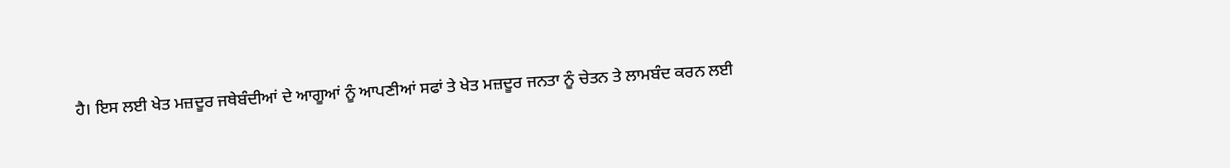ਹੈ। ਇਸ ਲਈ ਖੇਤ ਮਜ਼ਦੂਰ ਜਥੇਬੰਦੀਆਂ ਦੇ ਆਗੂਆਂ ਨੂੰ ਆਪਣੀਆਂ ਸਫਾਂ ਤੇ ਖੇਤ ਮਜ਼ਦੂਰ ਜਨਤਾ ਨੂੰ ਚੇਤਨ ਤੇ ਲਾਮਬੰਦ ਕਰਨ ਲਈ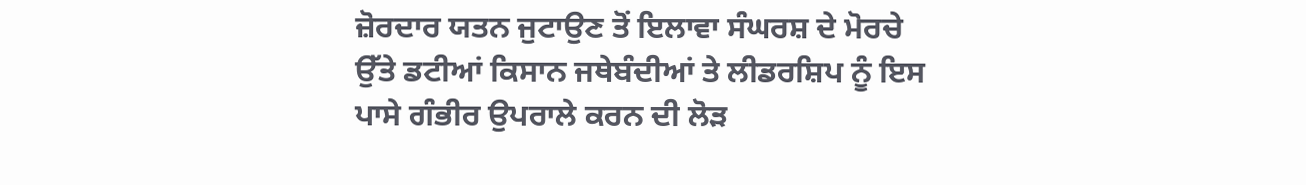ਜ਼ੋਰਦਾਰ ਯਤਨ ਜੁਟਾਉਣ ਤੋਂ ਇਲਾਵਾ ਸੰਘਰਸ਼ ਦੇ ਮੋਰਚੇ ਉੱਤੇ ਡਟੀਆਂ ਕਿਸਾਨ ਜਥੇਬੰਦੀਆਂ ਤੇ ਲੀਡਰਸ਼ਿਪ ਨੂੰ ਇਸ ਪਾਸੇ ਗੰਭੀਰ ਉਪਰਾਲੇ ਕਰਨ ਦੀ ਲੋੜ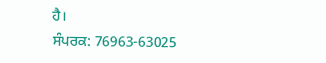ਹੈ।
ਸੰਪਰਕ: 76963-63025